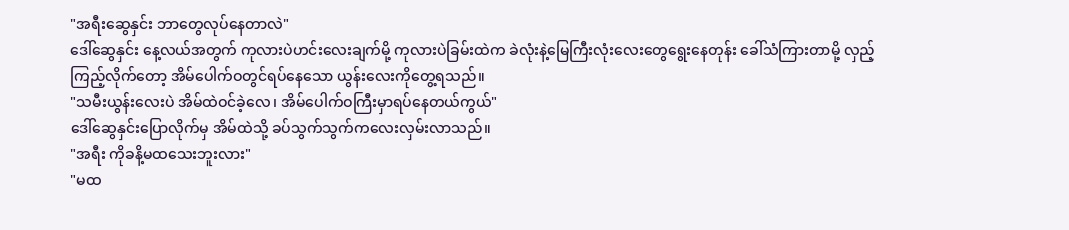"အရီးဆွေနှင်း ဘာတွေလုပ်နေတာလဲ"
ဒေါ်ဆွေနှင်း နေ့လယ်အတွက် ကုလားပဲဟင်းလေးချက်မို့ ကုလားပဲခြမ်းထဲက ခဲလုံးနဲ့မြေကြီးလုံးလေးတွေရွေးနေတုန်း ခေါ်သံကြားတာမို့ လှည့်ကြည့်လိုက်တော့ အိမ်ပေါက်ဝတွင်ရပ်နေသော ယွန်းလေးကိုတွေ့ရသည်။
"သမီးယွန်းလေးပဲ အိမ်ထဲဝင်ခဲ့လေ၊ အိမ်ပေါက်ဝကြီးမှာရပ်နေတယ်ကွယ်"
ဒေါ်ဆွေနှင်းပြောလိုက်မှ အိမ်ထဲသို့ ခပ်သွက်သွက်ကလေးလှမ်းလာသည်။
"အရီး ကိုခနိ့မထသေးဘူးလား"
"မထ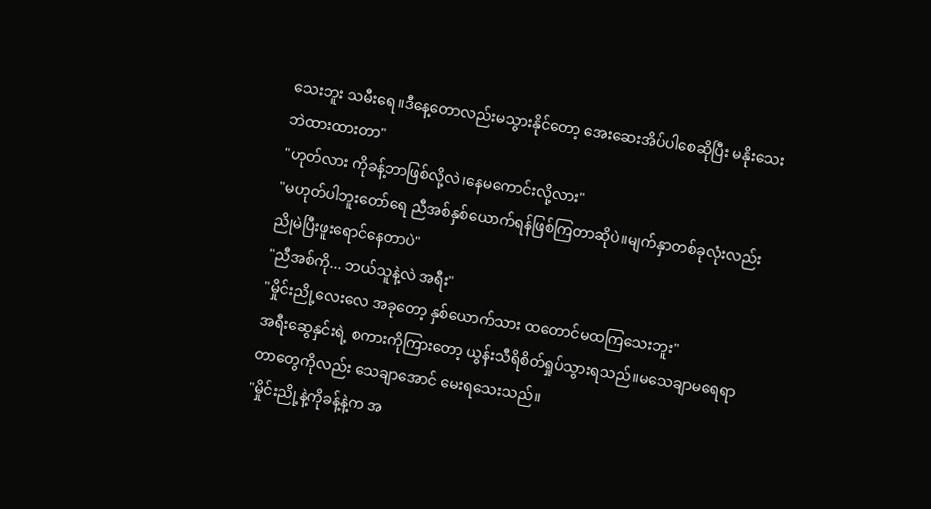သေးဘူး သမီးရေ။ဒီနေ့တောလည်းမသွားနိုင်တော့ အေးဆေးအိပ်ပါစေဆိုပြီး မနိုးသေးဘဲထားထားတာ"
"ဟုတ်လား ကိုခန့်ဘာဖြစ်လို့လဲ၊နေမကောင်းလို့လား"
"မဟုတ်ပါဘူးတော်ရေ ညီအစ်နှစ်ယောက်ရန်ဖြစ်ကြတာဆိုပဲ။မျက်နှာတစ်ခုလုံးလည်း ညိုမဲပြီးဖူးရောင်နေတာပဲ"
"ညီအစ်ကို... ဘယ်သူနဲ့လဲ အရီး"
"မှိုင်းညို့လေးလေ အခုတော့ နှစ်ယောက်သား ထတောင်မထကြသေးဘူး"
အရီးဆွေနှင်းရဲ့ စကားကိုကြားတော့ ယွန်းသီရိစိတ်ရှုပ်သွားရသည်။မသေချာမရေရာတာတွေကိုလည်း သေချာအောင် မေးရသေးသည်။
"မှိုင်းညို့နဲ့ကိုခန့်နဲ့က အ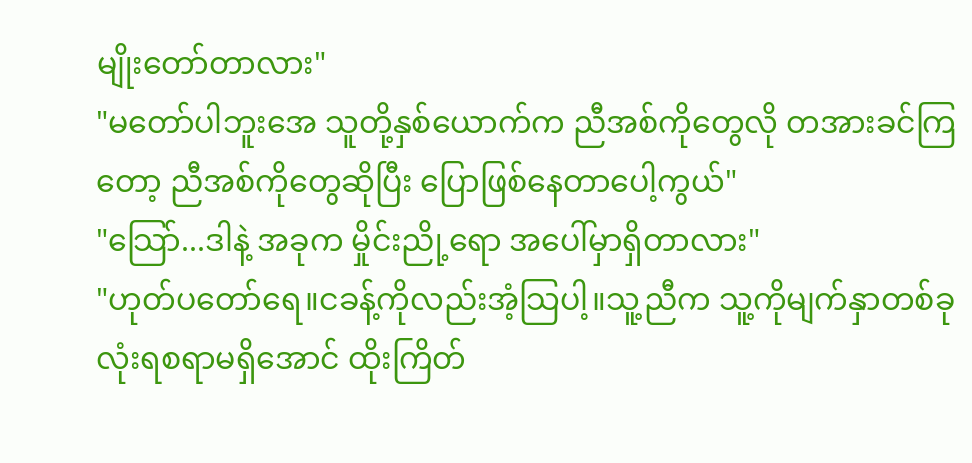မျိုးတော်တာလား"
"မတော်ပါဘူးအေ သူတို့နှစ်ယောက်က ညီအစ်ကိုတွေလို တအားခင်ကြတော့ ညီအစ်ကိုတွေဆိုပြီး ပြောဖြစ်နေတာပေါ့ကွယ်"
"သြော်...ဒါနဲ့ အခုက မှိုင်းညို့ရော အပေါ်မှာရှိတာလား"
"ဟုတ်ပတော်ရေ။ငခန့်ကိုလည်းအံ့သြပါ့။သူ့ညီက သူ့ကိုမျက်နှာတစ်ခုလုံးရစရာမရှိအောင် ထိုးကြိတ်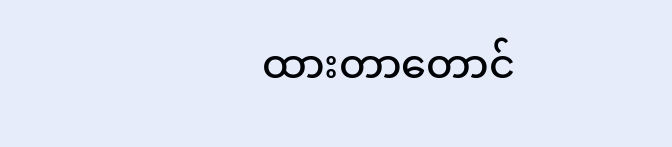ထားတာတောင်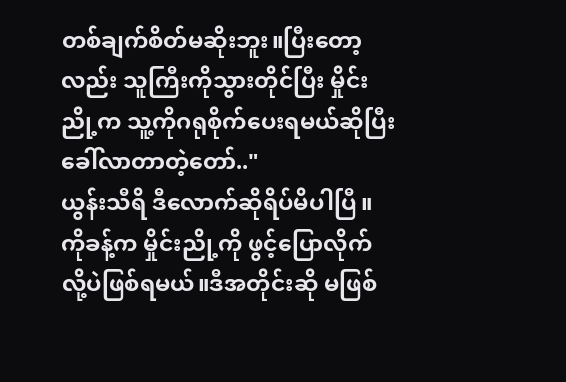တစ်ချက်စိတ်မဆိုးဘူး။ပြီးတော့လည်း သူကြီးကိုသွားတိုင်ပြီး မှိုင်းညို့က သူ့ကိုဂရုစိုက်ပေးရမယ်ဆိုပြီးခေါ်လာတာတဲ့တော်.."
ယွန်းသီရိ ဒီလောက်ဆိုရိပ်မိပါပြီ။ကိုခန့်က မှိုင်းညို့ကို ဖွင့်ပြောလိုက်လို့ပဲဖြစ်ရမယ်။ဒီအတိုင်းဆို မဖြစ်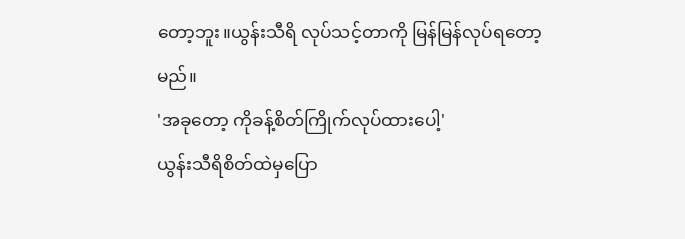တော့ဘူး။ယွန်းသီရိ လုပ်သင့်တာကို မြန်မြန်လုပ်ရတော့မည်။
'အခုတော့ ကိုခန့်စိတ်ကြိုက်လုပ်ထားပေါ့'
ယွန်းသီရိစိတ်ထဲမှပြော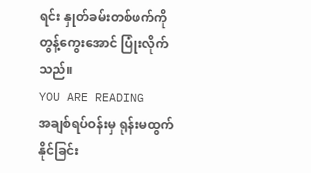ရင်း နှုတ်ခမ်းတစ်ဖက်ကို တွန့်ကွေးအောင် ပြုံးလိုက်သည်။
YOU ARE READING
အချစ်ရပ်ဝန်းမှ ရုန်းမထွက်နိုင်ခြင်း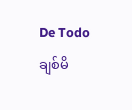De Todoချစ်မိ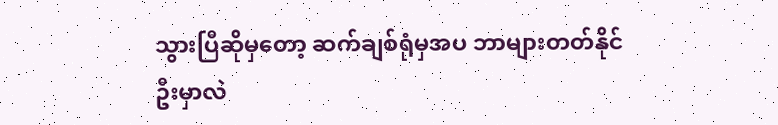သွားပြီဆိုမှတော့ ဆက်ချစ်ရုံမှအပ ဘာများတတ်နိုင်ဦးမှာလဲ